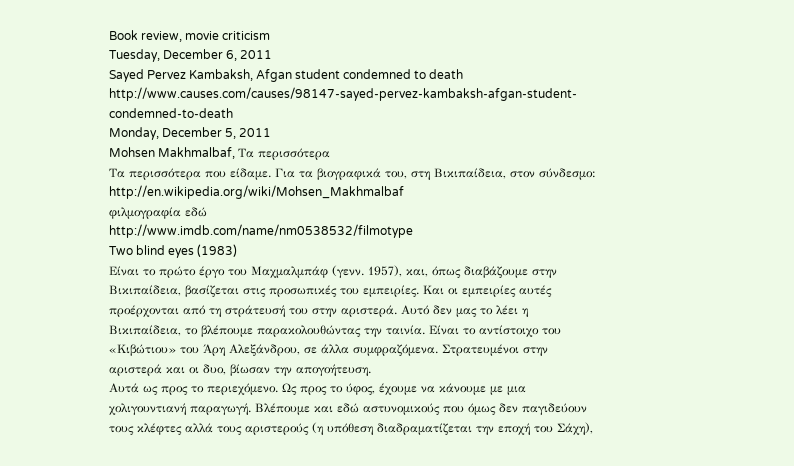Book review, movie criticism
Tuesday, December 6, 2011
Sayed Pervez Kambaksh, Afgan student condemned to death
http://www.causes.com/causes/98147-sayed-pervez-kambaksh-afgan-student-condemned-to-death
Monday, December 5, 2011
Mohsen Makhmalbaf, Τα περισσότερα
Τα περισσότερα που είδαμε. Για τα βιογραφικά του, στη Βικιπαίδεια, στον σύνδεσμο:
http://en.wikipedia.org/wiki/Mohsen_Makhmalbaf
φιλμογραφία εδώ
http://www.imdb.com/name/nm0538532/filmotype
Two blind eyes (1983)
Είναι το πρώτο έργο του Μαχμαλμπάφ (γενν. 1957), και, όπως διαβάζουμε στην Βικιπαίδεια, βασίζεται στις προσωπικές του εμπειρίες. Και οι εμπειρίες αυτές προέρχονται από τη στράτευσή του στην αριστερά. Αυτό δεν μας το λέει η Βικιπαίδεια, το βλέπουμε παρακολουθώντας την ταινία. Είναι το αντίστοιχο του «Κιβώτιου» του Άρη Αλεξάνδρου, σε άλλα συμφραζόμενα. Στρατευμένοι στην αριστερά και οι δυο, βίωσαν την απογοήτευση.
Αυτά ως προς το περιεχόμενο. Ως προς το ύφος, έχουμε να κάνουμε με μια χολιγουντιανή παραγωγή. Βλέπουμε και εδώ αστυνομικούς που όμως δεν παγιδεύουν τους κλέφτες αλλά τους αριστερούς (η υπόθεση διαδραματίζεται την εποχή του Σάχη),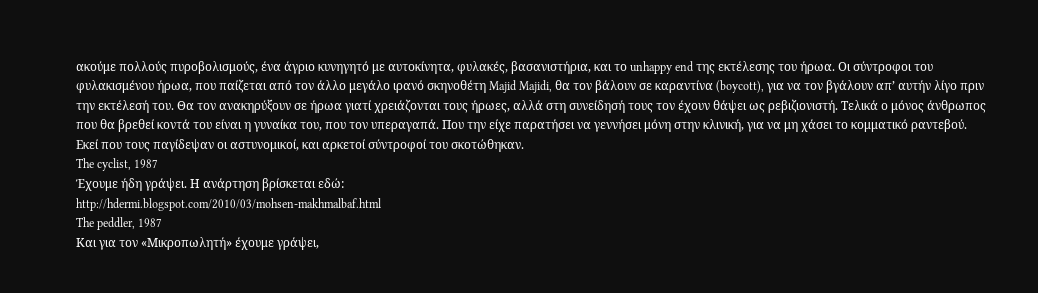ακούμε πολλούς πυροβολισμούς, ένα άγριο κυνηγητό με αυτοκίνητα, φυλακές, βασανιστήρια, και το unhappy end της εκτέλεσης του ήρωα. Οι σύντροφοι του φυλακισμένου ήρωα, που παίζεται από τον άλλο μεγάλο ιρανό σκηνοθέτη Majid Majidi, θα τον βάλουν σε καραντίνα (boycott), για να τον βγάλουν απ’ αυτήν λίγο πριν την εκτέλεσή του. Θα τον ανακηρύξουν σε ήρωα γιατί χρειάζονται τους ήρωες, αλλά στη συνείδησή τους τον έχουν θάψει ως ρεβιζιονιστή. Τελικά ο μόνος άνθρωπος που θα βρεθεί κοντά του είναι η γυναίκα του, που τον υπεραγαπά. Που την είχε παρατήσει να γεννήσει μόνη στην κλινική, για να μη χάσει το κομματικό ραντεβού. Εκεί που τους παγίδεψαν οι αστυνομικοί, και αρκετοί σύντροφοί του σκοτώθηκαν.
The cyclist, 1987
Έχουμε ήδη γράψει. Η ανάρτηση βρίσκεται εδώ:
http://hdermi.blogspot.com/2010/03/mohsen-makhmalbaf.html
The peddler, 1987
Και για τον «Μικροπωλητή» έχουμε γράψει,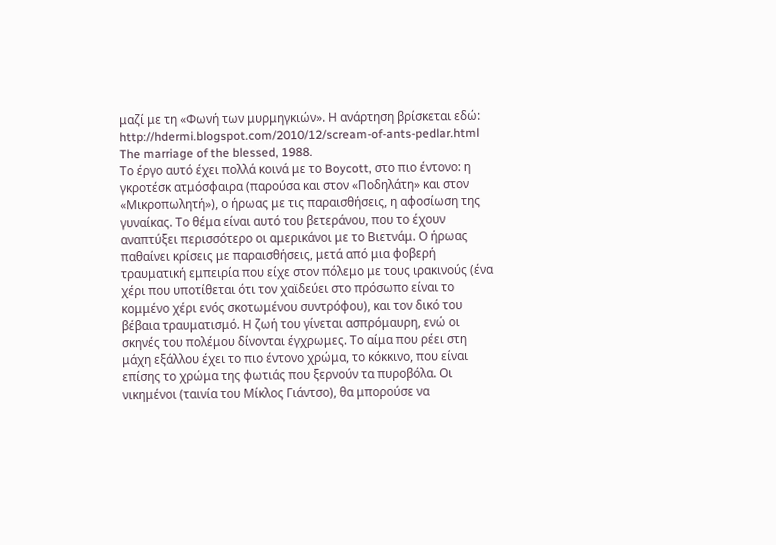μαζί με τη «Φωνή των μυρμηγκιών». Η ανάρτηση βρίσκεται εδώ:
http://hdermi.blogspot.com/2010/12/scream-of-ants-pedlar.html
The marriage of the blessed, 1988.
Το έργο αυτό έχει πολλά κοινά με το Boycott, στο πιο έντονο: η γκροτέσκ ατμόσφαιρα (παρούσα και στον «Ποδηλάτη» και στον «Μικροπωλητή»), ο ήρωας με τις παραισθήσεις, η αφοσίωση της γυναίκας. Το θέμα είναι αυτό του βετεράνου, που το έχουν αναπτύξει περισσότερο οι αμερικάνοι με το Βιετνάμ. Ο ήρωας παθαίνει κρίσεις με παραισθήσεις, μετά από μια φοβερή τραυματική εμπειρία που είχε στον πόλεμο με τους ιρακινούς (ένα χέρι που υποτίθεται ότι τον χαϊδεύει στο πρόσωπο είναι το κομμένο χέρι ενός σκοτωμένου συντρόφου), και τον δικό του βέβαια τραυματισμό. Η ζωή του γίνεται ασπρόμαυρη, ενώ οι σκηνές του πολέμου δίνονται έγχρωμες. Το αίμα που ρέει στη μάχη εξάλλου έχει το πιο έντονο χρώμα, το κόκκινο, που είναι επίσης το χρώμα της φωτιάς που ξερνούν τα πυροβόλα. Οι νικημένοι (ταινία του Μίκλος Γιάντσο), θα μπορούσε να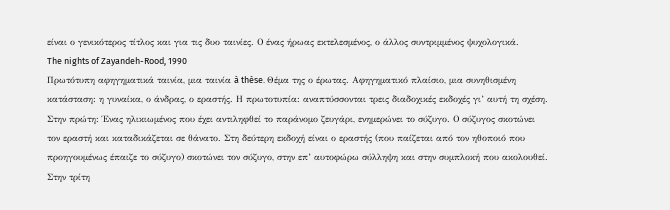είναι ο γενικότερος τίτλος και για τις δυο ταινίες. Ο ένας ήρωας εκτελεσμένος, ο άλλος συντριμμένος ψυχολογικά.
The nights of Zayandeh-Rood, 1990
Πρωτότυπη αφηγηματικά ταινία, μια ταινία à thèse. Θέμα της ο έρωτας. Αφηγηματικό πλαίσιο, μια συνηθισμένη κατάσταση: η γυναίκα, ο άνδρας, ο εραστής. Η πρωτοτυπία: αναπτύσσονται τρεις διαδοχικές εκδοχές γι’ αυτή τη σχέση. Στην πρώτη: Ένας ηλικιωμένος που έχει αντιληφθεί το παράνομο ζευγάρι, ενημερώνει το σύζυγο. Ο σύζυγος σκοτώνει τον εραστή και καταδικάζεται σε θάνατο. Στη δεύτερη εκδοχή είναι ο εραστής (που παίζεται από τον ηθοποιό που προηγουμένως έπαιζε το σύζυγο) σκοτώνει τον σύζυγο, στην επ’ αυτοφώρω σύλληψη και στην συμπλοκή που ακολουθεί. Στην τρίτη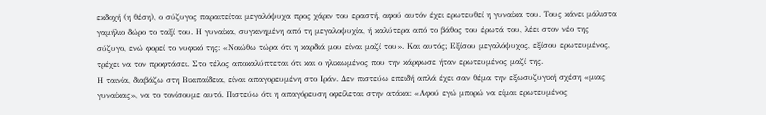εκδοχή (η θέση), ο σύζυγος παραιτείται μεγαλόψυχα προς χάριν του εραστή, αφού αυτόν έχει ερωτευθεί η γυναίκα του. Τους κάνει μάλιστα γαμήλιο δώρο το ταξί του. Η γυναίκα, συγκινημένη από τη μεγαλοψυχία, ή καλύτερα από το βάθος του έρωτά του, λέει στον νέο της σύζυγο, ενώ φορεί το νυφικό της: «Νοιώθω τώρα ότι η καρδιά μου είναι μαζί του». Και αυτός; Εξίσου μεγαλόψυχος, εξίσου ερωτευμένος, τρέχει να τον προφτάσει. Στο τέλος αποκαλύπτεται ότι και ο ηλικιωμένος που την κάρφωσε ήταν ερωτευμένος μαζί της.
Η ταινία, διαβάζω στη Βικιπαίδεια, είναι απαγορευμένη στο Ιράν. Δεν πιστεύω επειδή απλά έχει σαν θέμα την εξωσυζυγική σχέση «μιας γυναίκας», να το τονίσουμε αυτό. Πιστεύω ότι η απαγόρευση οφείλεται στην ατάκα: «Αφού εγώ μπορώ να είμαι ερωτευμένος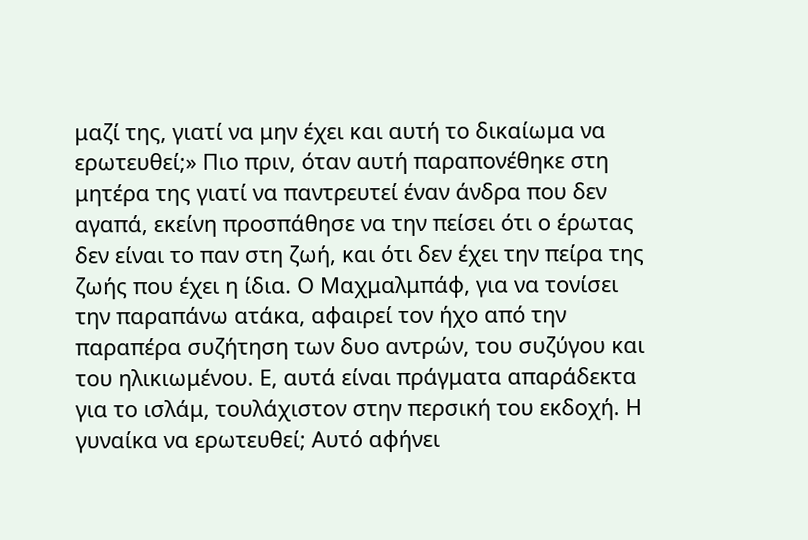μαζί της, γιατί να μην έχει και αυτή το δικαίωμα να ερωτευθεί;» Πιο πριν, όταν αυτή παραπονέθηκε στη μητέρα της γιατί να παντρευτεί έναν άνδρα που δεν αγαπά, εκείνη προσπάθησε να την πείσει ότι ο έρωτας δεν είναι το παν στη ζωή, και ότι δεν έχει την πείρα της ζωής που έχει η ίδια. Ο Μαχμαλμπάφ, για να τονίσει την παραπάνω ατάκα, αφαιρεί τον ήχο από την παραπέρα συζήτηση των δυο αντρών, του συζύγου και του ηλικιωμένου. Ε, αυτά είναι πράγματα απαράδεκτα για το ισλάμ, τουλάχιστον στην περσική του εκδοχή. Η γυναίκα να ερωτευθεί; Αυτό αφήνει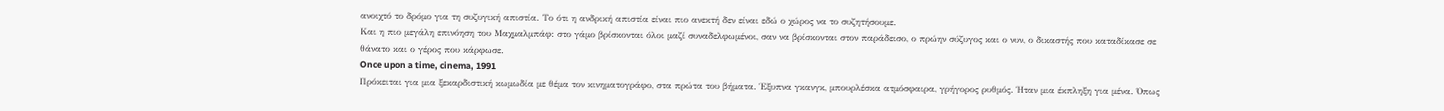ανοιχτό το δρόμο για τη συζυγική απιστία. Το ότι η ανδρική απιστία είναι πιο ανεκτή δεν είναι εδώ ο χώρος να το συζητήσουμε.
Και η πιο μεγάλη επινόηση του Μαχμαλμπάφ: στο γάμο βρίσκονται όλοι μαζί συναδελφωμένοι, σαν να βρίσκονται στον παράδεισο, ο πρώην σύζυγος και ο νυν, ο δικαστής που καταδίκασε σε θάνατο και ο γέρος που κάρφωσε.
Once upon a time, cinema, 1991
Πρόκειται για μια ξεκαρδιστική κωμωδία με θέμα τον κινηματογράφο, στα πρώτα του βήματα. Έξυπνα γκανγκ, μπουρλέσκα ατμόσφαιρα, γρήγορος ρυθμός. Ήταν μια έκπληξη για μένα. Όπως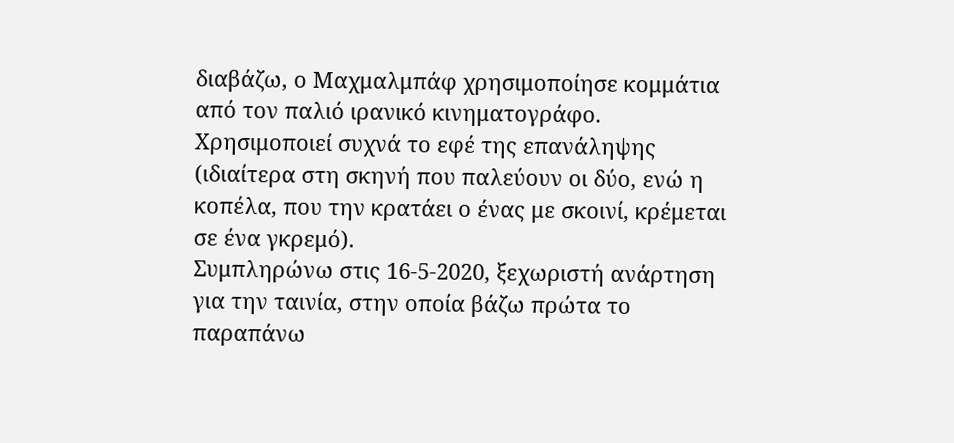διαβάζω, ο Μαχμαλμπάφ χρησιμοποίησε κομμάτια από τον παλιό ιρανικό κινηματογράφο. Χρησιμοποιεί συχνά το εφέ της επανάληψης (ιδιαίτερα στη σκηνή που παλεύουν οι δύο, ενώ η κοπέλα, που την κρατάει ο ένας με σκοινί, κρέμεται σε ένα γκρεμό).
Συμπληρώνω στις 16-5-2020, ξεχωριστή ανάρτηση για την ταινία, στην οποία βάζω πρώτα το παραπάνω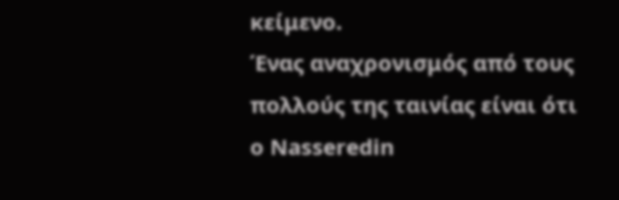κείμενο.
Ένας αναχρονισμός από τους πολλούς της ταινίας είναι ότι ο Nasseredin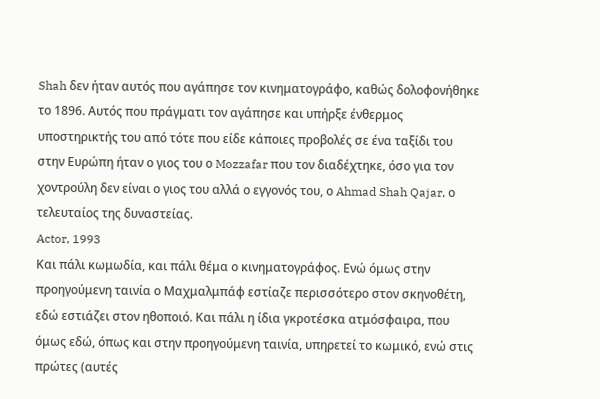Shah δεν ήταν αυτός που αγάπησε τον κινηματογράφο, καθώς δολοφονήθηκε το 1896. Αυτός που πράγματι τον αγάπησε και υπήρξε ένθερμος υποστηρικτής του από τότε που είδε κάποιες προβολές σε ένα ταξίδι του στην Ευρώπη ήταν ο γιος του ο Mozzafar που τον διαδέχτηκε, όσο για τον χοντρούλη δεν είναι ο γιος του αλλά ο εγγονός του, ο Ahmad Shah Qajar, ο τελευταίος της δυναστείας.
Actor, 1993
Και πάλι κωμωδία, και πάλι θέμα ο κινηματογράφος. Ενώ όμως στην προηγούμενη ταινία ο Μαχμαλμπάφ εστίαζε περισσότερο στον σκηνοθέτη, εδώ εστιάζει στον ηθοποιό. Και πάλι η ίδια γκροτέσκα ατμόσφαιρα, που όμως εδώ, όπως και στην προηγούμενη ταινία, υπηρετεί το κωμικό, ενώ στις πρώτες (αυτές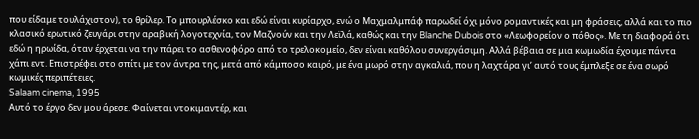που είδαμε τουλάχιστον), το θρίλερ. Το μπουρλέσκο και εδώ είναι κυρίαρχο, ενώ ο Μαχμαλμπάφ παρωδεί όχι μόνο ρομαντικές και μη φράσεις, αλλά και το πιο κλασικό ερωτικό ζευγάρι στην αραβική λογοτεχνία, τον Μαζνούν και την Λεϊλά, καθώς και την Blanche Dubois στο «Λεωφορείον ο πόθος». Με τη διαφορά ότι εδώ η ηρωίδα, όταν έρχεται να την πάρει το ασθενοφόρο από το τρελοκομείο, δεν είναι καθόλου συνεργάσιμη. Αλλά βέβαια σε μια κωμωδία έχουμε πάντα χάπι εντ. Επιστρέφει στο σπίτι με τον άντρα της, μετά από κάμποσο καιρό, με ένα μωρό στην αγκαλιά, που η λαχτάρα γι’ αυτό τους έμπλεξε σε ένα σωρό κωμικές περιπέτειες.
Salaam cinema, 1995
Αυτό το έργο δεν μου άρεσε. Φαίνεται ντοκιμαντέρ, και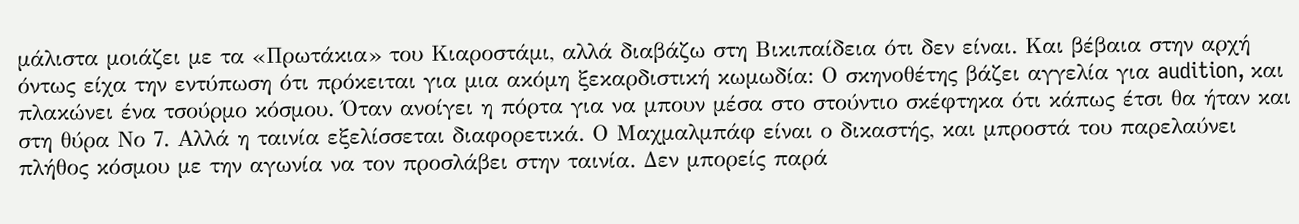μάλιστα μοιάζει με τα «Πρωτάκια» του Κιαροστάμι, αλλά διαβάζω στη Βικιπαίδεια ότι δεν είναι. Και βέβαια στην αρχή όντως είχα την εντύπωση ότι πρόκειται για μια ακόμη ξεκαρδιστική κωμωδία: Ο σκηνοθέτης βάζει αγγελία για audition, και πλακώνει ένα τσούρμο κόσμου. Όταν ανοίγει η πόρτα για να μπουν μέσα στο στούντιο σκέφτηκα ότι κάπως έτσι θα ήταν και στη θύρα Νο 7. Αλλά η ταινία εξελίσσεται διαφορετικά. Ο Μαχμαλμπάφ είναι ο δικαστής, και μπροστά του παρελαύνει πλήθος κόσμου με την αγωνία να τον προσλάβει στην ταινία. Δεν μπορείς παρά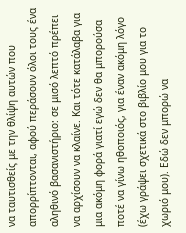να ταυτισθείς με την θλίψη αυτών που απορρίπτονται, αφού περάσουν όλοι τους ένα αληθινό βασανιστήριο: σε μισό λεπτό πρέπει να αρχίσουν να κλαίνε. Και τότε κατάλαβα για μια ακόμη φορά γιατί εγώ δεν θα μπορούσα ποτέ να γίνω ηθοποιός, για έναν ακόμη λόγο (έχω γράψει σχετικά στο βιβλίο μου για το χωριό μου). Εδώ δεν μπορώ να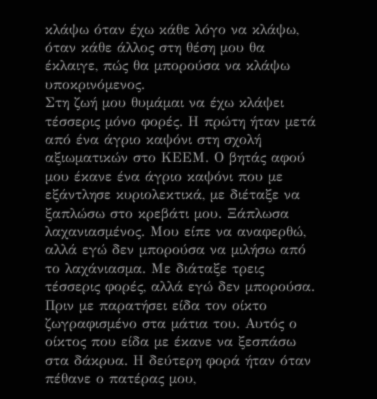κλάψω όταν έχω κάθε λόγο να κλάψω, όταν κάθε άλλος στη θέση μου θα έκλαιγε, πώς θα μπορούσα να κλάψω υποκρινόμενος.
Στη ζωή μου θυμάμαι να έχω κλάψει τέσσερις μόνο φορές. Η πρώτη ήταν μετά από ένα άγριο καψόνι στη σχολή αξιωματικών στο ΚΕΕΜ. Ο βητάς αφού μου έκανε ένα άγριο καψόνι που με εξάντλησε κυριολεκτικά, με διέταξε να ξαπλώσω στο κρεβάτι μου. Ξάπλωσα λαχανιασμένος. Μου είπε να αναφερθώ, αλλά εγώ δεν μπορούσα να μιλήσω από το λαχάνιασμα. Με διάταξε τρεις τέσσερις φορές, αλλά εγώ δεν μπορούσα. Πριν με παρατήσει είδα τον οίκτο ζωγραφισμένο στα μάτια του. Αυτός ο οίκτος που είδα με έκανε να ξεσπάσω στα δάκρυα. Η δεύτερη φορά ήταν όταν πέθανε ο πατέρας μου,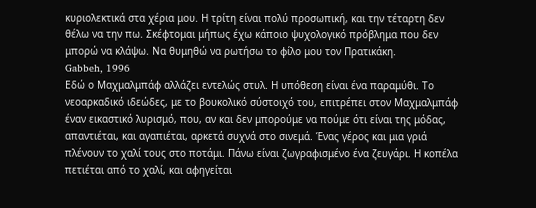κυριολεκτικά στα χέρια μου. Η τρίτη είναι πολύ προσωπική, και την τέταρτη δεν θέλω να την πω. Σκέφτομαι μήπως έχω κάποιο ψυχολογικό πρόβλημα που δεν μπορώ να κλάψω. Να θυμηθώ να ρωτήσω το φίλο μου τον Πρατικάκη.
Gabbeh, 1996
Εδώ ο Μαχμαλμπάφ αλλάζει εντελώς στυλ. Η υπόθεση είναι ένα παραμύθι. Το νεοαρκαδικό ιδεώδες, με το βουκολικό σύστοιχό του, επιτρέπει στον Μαχμαλμπάφ έναν εικαστικό λυρισμό, που, αν και δεν μπορούμε να πούμε ότι είναι της μόδας, απαντιέται, και αγαπιέται, αρκετά συχνά στο σινεμά. Ένας γέρος και μια γριά πλένουν το χαλί τους στο ποτάμι. Πάνω είναι ζωγραφισμένο ένα ζευγάρι. Η κοπέλα πετιέται από το χαλί, και αφηγείται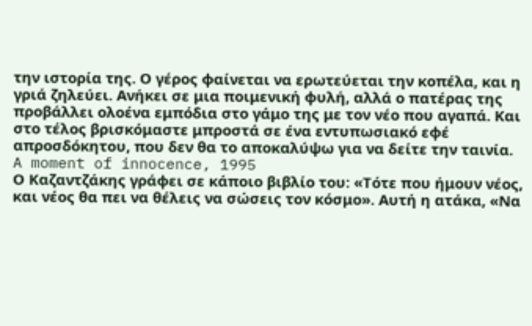την ιστορία της. Ο γέρος φαίνεται να ερωτεύεται την κοπέλα, και η γριά ζηλεύει. Ανήκει σε μια ποιμενική φυλή, αλλά ο πατέρας της προβάλλει ολοένα εμπόδια στο γάμο της με τον νέο που αγαπά. Και στο τέλος βρισκόμαστε μπροστά σε ένα εντυπωσιακό εφέ απροσδόκητου, που δεν θα το αποκαλύψω για να δείτε την ταινία.
A moment of innocence, 1995
Ο Καζαντζάκης γράφει σε κάποιο βιβλίο του: «Τότε που ήμουν νέος, και νέος θα πει να θέλεις να σώσεις τον κόσμο». Αυτή η ατάκα, «Να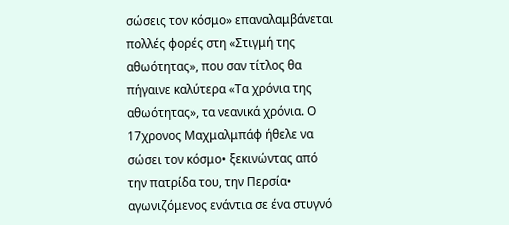σώσεις τον κόσμο» επαναλαμβάνεται πολλές φορές στη «Στιγμή της αθωότητας», που σαν τίτλος θα πήγαινε καλύτερα «Τα χρόνια της αθωότητας», τα νεανικά χρόνια. Ο 17χρονος Μαχμαλμπάφ ήθελε να σώσει τον κόσμο• ξεκινώντας από την πατρίδα του, την Περσία• αγωνιζόμενος ενάντια σε ένα στυγνό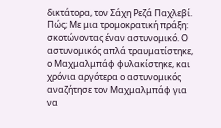δικτάτορα, τον Σάχη Ρεζά Παχλεβί. Πώς; Με μια τρομοκρατική πράξη: σκοτώνοντας έναν αστυνομικό. Ο αστυνομικός απλά τραυματίστηκε, ο Μαχμαλμπάφ φυλακίστηκε, και χρόνια αργότερα ο αστυνομικός αναζήτησε τον Μαχμαλμπάφ για να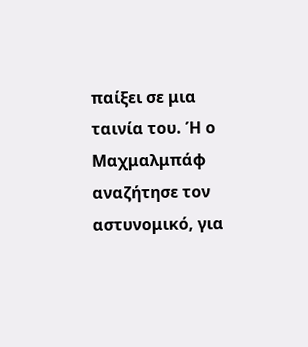παίξει σε μια ταινία του. Ή ο Μαχμαλμπάφ αναζήτησε τον αστυνομικό, για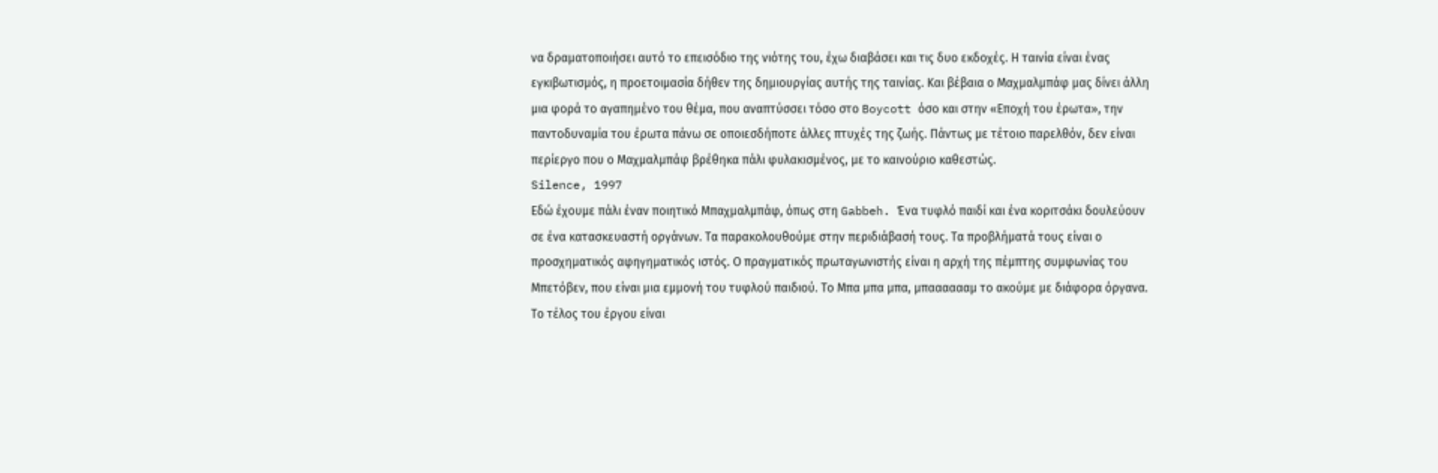να δραματοποιήσει αυτό το επεισόδιο της νιότης του, έχω διαβάσει και τις δυο εκδοχές. Η ταινία είναι ένας εγκιβωτισμός, η προετοιμασία δήθεν της δημιουργίας αυτής της ταινίας. Και βέβαια ο Μαχμαλμπάφ μας δίνει άλλη μια φορά το αγαπημένο του θέμα, που αναπτύσσει τόσο στο Boycott όσο και στην «Εποχή του έρωτα», την παντοδυναμία του έρωτα πάνω σε οποιεσδήποτε άλλες πτυχές της ζωής. Πάντως με τέτοιο παρελθόν, δεν είναι περίεργο που ο Μαχμαλμπάφ βρέθηκα πάλι φυλακισμένος, με το καινούριο καθεστώς.
Silence, 1997
Εδώ έχουμε πάλι έναν ποιητικό Μπαχμαλμπάφ, όπως στη Gabbeh. Ένα τυφλό παιδί και ένα κοριτσάκι δουλεύουν σε ένα κατασκευαστή οργάνων. Τα παρακολουθούμε στην περιδιάβασή τους. Τα προβλήματά τους είναι ο προσχηματικός αφηγηματικός ιστός. Ο πραγματικός πρωταγωνιστής είναι η αρχή της πέμπτης συμφωνίας του Μπετόβεν, που είναι μια εμμονή του τυφλού παιδιού. Το Μπα μπα μπα, μπααααααμ το ακούμε με διάφορα όργανα. Το τέλος του έργου είναι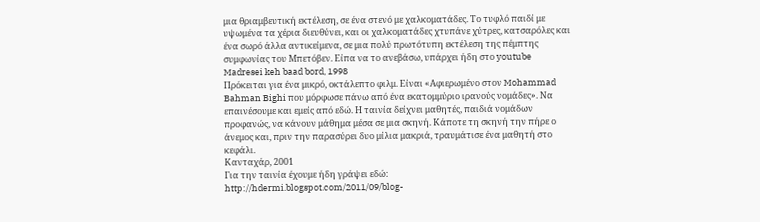μια θριαμβευτική εκτέλεση, σε ένα στενό με χαλκοματάδες. Το τυφλό παιδί με υψωμένα τα χέρια διευθύνει, και οι χαλκοματάδες χτυπάνε χύτρες, κατσαρόλες και ένα σωρό άλλα αντικείμενα, σε μια πολύ πρωτότυπη εκτέλεση της πέμπτης συμφωνίας του Μπετόβεν. Είπα να το ανεβάσω, υπάρχει ήδη στο youtube
Madresei keh baad bord, 1998
Πρόκειται για ένα μικρό, οκτάλεπτο φιλμ. Είναι «Αφιερωμένο στον Mohammad Bahman Bighi που μόρφωσε πάνω από ένα εκατομμύριο ιρανούς νομάδες». Να επαινέσουμε και εμείς από εδώ. Η ταινία δείχνει μαθητές, παιδιά νομάδων προφανώς, να κάνουν μάθημα μέσα σε μια σκηνή. Κάποτε τη σκηνή την πήρε ο άνεμος και, πριν την παρασύρει δυο μίλια μακριά, τραυμάτισε ένα μαθητή στο κεφάλι.
Κανταχάρ, 2001
Για την ταινία έχουμε ήδη γράψει εδώ:
http://hdermi.blogspot.com/2011/09/blog-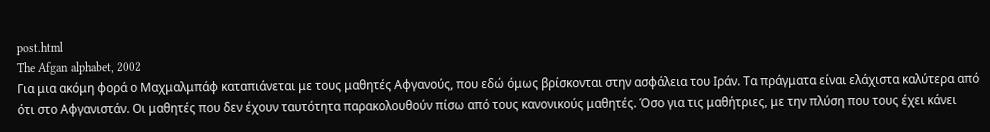post.html
The Afgan alphabet, 2002
Για μια ακόμη φορά ο Μαχμαλμπάφ καταπιάνεται με τους μαθητές Αφγανούς, που εδώ όμως βρίσκονται στην ασφάλεια του Ιράν. Τα πράγματα είναι ελάχιστα καλύτερα από ότι στο Αφγανιστάν. Οι μαθητές που δεν έχουν ταυτότητα παρακολουθούν πίσω από τους κανονικούς μαθητές. Όσο για τις μαθήτριες, με την πλύση που τους έχει κάνει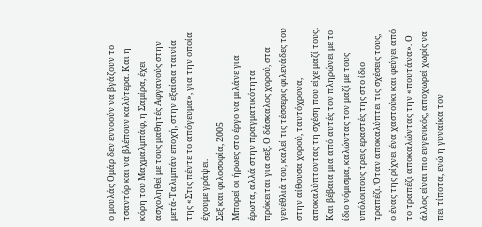ο μουλάς Ομάρ δεν εννοούν να βγάζουν το τσαντόρ και να βλέπουν καλύτερα. Και η κόρη του Μαχμαλμπάφ, η Σαμίρα, έχει ασχοληθεί με τους μαθητές Αφγανούς στην μετά-Ταλιμπάν εποχή, στην εξαίσια ταινία της «Στις πέντε το απόγευμα», για την οποία έχουμε γράψει.
Σεξ και φιλοσοφία, 2005
Μπορεί οι ήρωες στο έργο να μιλάνε για έρωτα, αλλά στην πραγματικότητα πρόκειται για σεξ. Ο δάσκαλος χορού, στα γενέθλιά του, καλεί τις τέσσερις φιλενάδες του στην αίθουσα χορού, ταυτόχρονα, αποκαλύπτοντας τη σχέση που είχε μαζί τους. Και βέβαια μια από αυτές τον πληρώνει με το ίδιο νόμισμα, καλώντας τον μαζί με τους υπόλοιπους τρεις εραστές της στο ίδιο τραπέζι. Όταν αποκαλύπτει τις σχέσεις τους, ο ένας της ρίχνει ένα χαστούκι και φεύγει από το τραπέζι αποκαλώντας την «πουτάνα». Ο άλλος είναι πιο ευγενικός, αποχωρεί χωρίς να πει τίποτα, ενώ η γυναίκα τον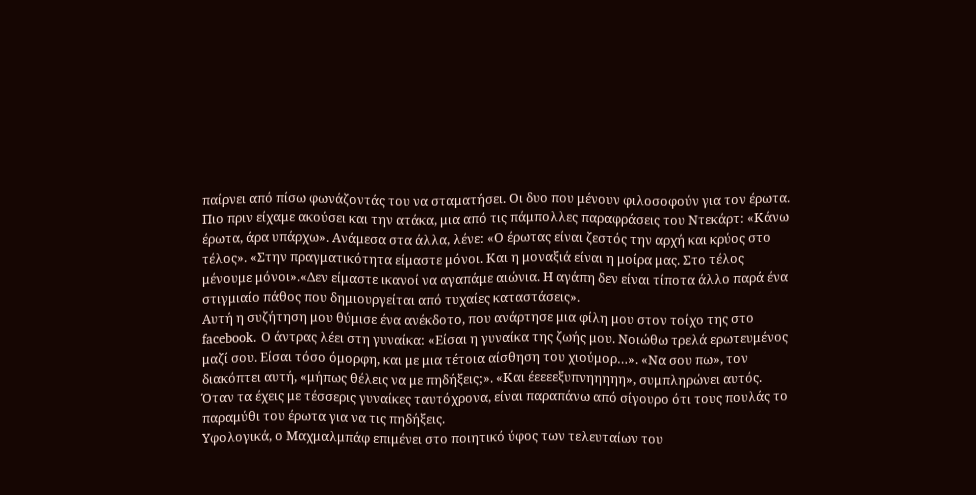παίρνει από πίσω φωνάζοντάς του να σταματήσει. Οι δυο που μένουν φιλοσοφούν για τον έρωτα. Πιο πριν είχαμε ακούσει και την ατάκα, μια από τις πάμπολλες παραφράσεις του Ντεκάρτ: «Κάνω έρωτα, άρα υπάρχω». Ανάμεσα στα άλλα, λένε: «Ο έρωτας είναι ζεστός την αρχή και κρύος στο τέλος». «Στην πραγματικότητα είμαστε μόνοι. Και η μοναξιά είναι η μοίρα μας. Στο τέλος μένουμε μόνοι».«Δεν είμαστε ικανοί να αγαπάμε αιώνια. Η αγάπη δεν είναι τίποτα άλλο παρά ένα στιγμιαίο πάθος που δημιουργείται από τυχαίες καταστάσεις».
Αυτή η συζήτηση μου θύμισε ένα ανέκδοτο, που ανάρτησε μια φίλη μου στον τοίχο της στο facebook. Ο άντρας λέει στη γυναίκα: «Είσαι η γυναίκα της ζωής μου. Νοιώθω τρελά ερωτευμένος μαζί σου. Είσαι τόσο όμορφη, και με μια τέτοια αίσθηση του χιούμορ…». «Να σου πω», τον διακόπτει αυτή, «μήπως θέλεις να με πηδήξεις;». «Και έεεεεξυπνηηηηη», συμπληρώνει αυτός. Όταν τα έχεις με τέσσερις γυναίκες ταυτόχρονα, είναι παραπάνω από σίγουρο ότι τους πουλάς το παραμύθι του έρωτα για να τις πηδήξεις.
Υφολογικά, ο Μαχμαλμπάφ επιμένει στο ποιητικό ύφος των τελευταίων του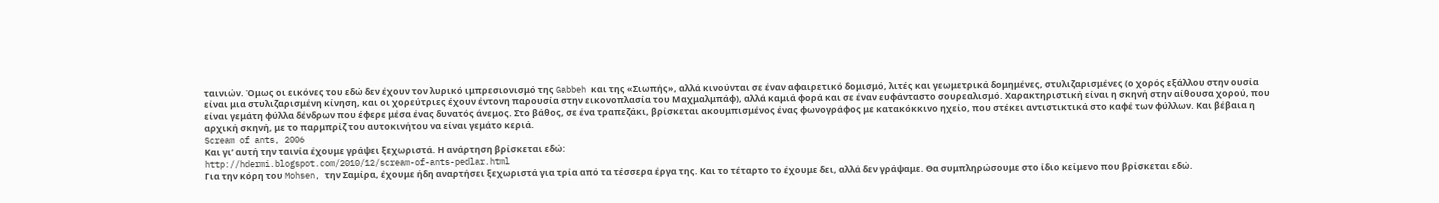ταινιών. Όμως οι εικόνες του εδώ δεν έχουν τον λυρικό ιμπρεσιονισμό της Gabbeh και της «Σιωπής», αλλά κινούνται σε έναν αφαιρετικό δομισμό, λιτές και γεωμετρικά δομημένες, στυλιζαρισμένες (ο χορός εξάλλου στην ουσία είναι μια στυλιζαρισμένη κίνηση, και οι χορεύτριες έχουν έντονη παρουσία στην εικονοπλασία του Μαχμαλμπάφ), αλλά καμιά φορά και σε έναν ευφάνταστο σουρεαλισμό. Χαρακτηριστική είναι η σκηνή στην αίθουσα χορού, που είναι γεμάτη φύλλα δένδρων που έφερε μέσα ένας δυνατός άνεμος. Στο βάθος, σε ένα τραπεζάκι, βρίσκεται ακουμπισμένος ένας φωνογράφος με κατακόκκινο ηχείο, που στέκει αντιστικτικά στο καφέ των φύλλων. Και βέβαια η αρχική σκηνή, με το παρμπρίζ του αυτοκινήτου να είναι γεμάτο κεριά.
Scream of ants, 2006
Και γι’ αυτή την ταινία έχουμε γράψει ξεχωριστά. Η ανάρτηση βρίσκεται εδώ:
http://hdermi.blogspot.com/2010/12/scream-of-ants-pedlar.html
Για την κόρη του Mohsen, την Σαμίρα, έχουμε ήδη αναρτήσει ξεχωριστά για τρία από τα τέσσερα έργα της. Και το τέταρτο το έχουμε δει, αλλά δεν γράψαμε. Θα συμπληρώσουμε στο ίδιο κείμενο που βρίσκεται εδώ.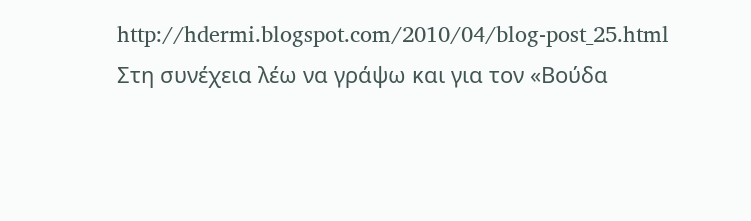http://hdermi.blogspot.com/2010/04/blog-post_25.html
Στη συνέχεια λέω να γράψω και για τον «Βούδα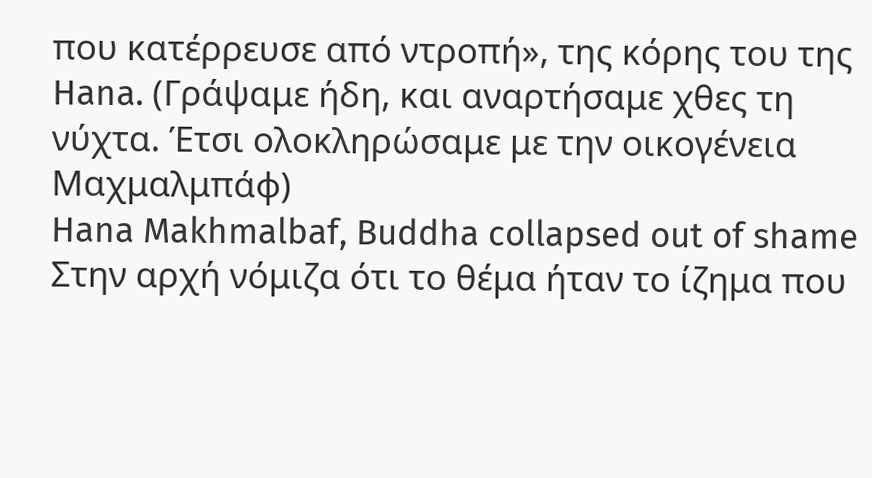που κατέρρευσε από ντροπή», της κόρης του της Hana. (Γράψαμε ήδη, και αναρτήσαμε χθες τη νύχτα. Έτσι ολοκληρώσαμε με την οικογένεια Μαχμαλμπάφ)
Hana Makhmalbaf, Buddha collapsed out of shame
Στην αρχή νόμιζα ότι το θέμα ήταν το ίζημα που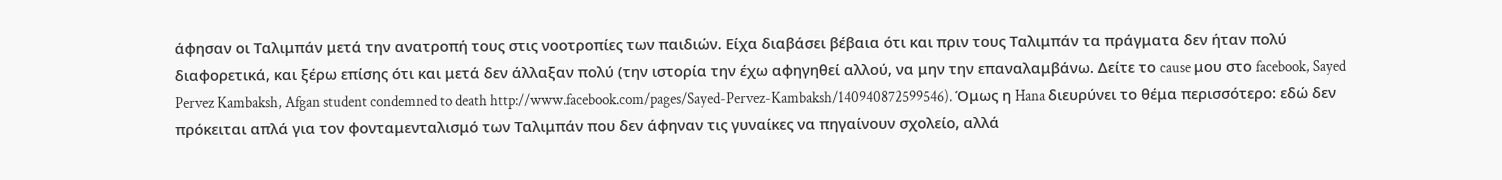άφησαν οι Ταλιμπάν μετά την ανατροπή τους στις νοοτροπίες των παιδιών. Είχα διαβάσει βέβαια ότι και πριν τους Ταλιμπάν τα πράγματα δεν ήταν πολύ διαφορετικά, και ξέρω επίσης ότι και μετά δεν άλλαξαν πολύ (την ιστορία την έχω αφηγηθεί αλλού, να μην την επαναλαμβάνω. Δείτε το cause μου στο facebook, Sayed Pervez Kambaksh, Afgan student condemned to death http://www.facebook.com/pages/Sayed-Pervez-Kambaksh/140940872599546). Όμως η Hana διευρύνει το θέμα περισσότερο: εδώ δεν πρόκειται απλά για τον φονταμενταλισμό των Ταλιμπάν που δεν άφηναν τις γυναίκες να πηγαίνουν σχολείο, αλλά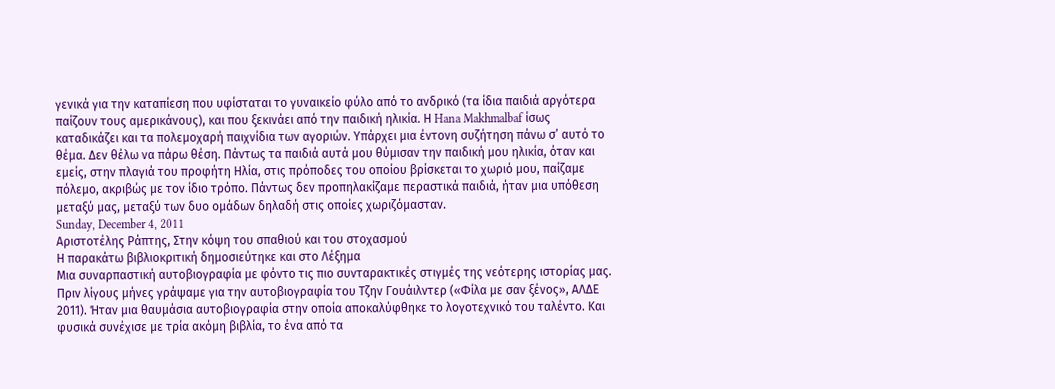γενικά για την καταπίεση που υφίσταται το γυναικείο φύλο από το ανδρικό (τα ίδια παιδιά αργότερα παίζουν τους αμερικάνους), και που ξεκινάει από την παιδική ηλικία. Η Hana Makhmalbaf ίσως καταδικάζει και τα πολεμοχαρή παιχνίδια των αγοριών. Υπάρχει μια έντονη συζήτηση πάνω σ’ αυτό το θέμα. Δεν θέλω να πάρω θέση. Πάντως τα παιδιά αυτά μου θύμισαν την παιδική μου ηλικία, όταν και εμείς, στην πλαγιά του προφήτη Ηλία, στις πρόποδες του οποίου βρίσκεται το χωριό μου, παίζαμε πόλεμο, ακριβώς με τον ίδιο τρόπο. Πάντως δεν προπηλακίζαμε περαστικά παιδιά, ήταν μια υπόθεση μεταξύ μας, μεταξύ των δυο ομάδων δηλαδή στις οποίες χωριζόμασταν.
Sunday, December 4, 2011
Αριστοτέλης Ράπτης, Στην κόψη του σπαθιού και του στοχασμού
Η παρακάτω βιβλιοκριτική δημοσιεύτηκε και στο Λέξημα
Μια συναρπαστική αυτοβιογραφία με φόντο τις πιο συνταρακτικές στιγμές της νεότερης ιστορίας μας.
Πριν λίγους μήνες γράψαμε για την αυτοβιογραφία του Τζην Γουάιλντερ («Φίλα με σαν ξένος», ΑΛΔΕ 2011). Ήταν μια θαυμάσια αυτοβιογραφία στην οποία αποκαλύφθηκε το λογοτεχνικό του ταλέντο. Και φυσικά συνέχισε με τρία ακόμη βιβλία, το ένα από τα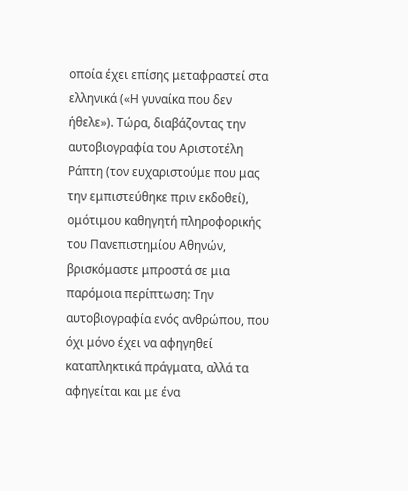οποία έχει επίσης μεταφραστεί στα ελληνικά («Η γυναίκα που δεν ήθελε»). Τώρα, διαβάζοντας την αυτοβιογραφία του Αριστοτέλη Ράπτη (τον ευχαριστούμε που μας την εμπιστεύθηκε πριν εκδοθεί), ομότιμου καθηγητή πληροφορικής του Πανεπιστημίου Αθηνών, βρισκόμαστε μπροστά σε μια παρόμοια περίπτωση: Την αυτοβιογραφία ενός ανθρώπου, που όχι μόνο έχει να αφηγηθεί καταπληκτικά πράγματα, αλλά τα αφηγείται και με ένα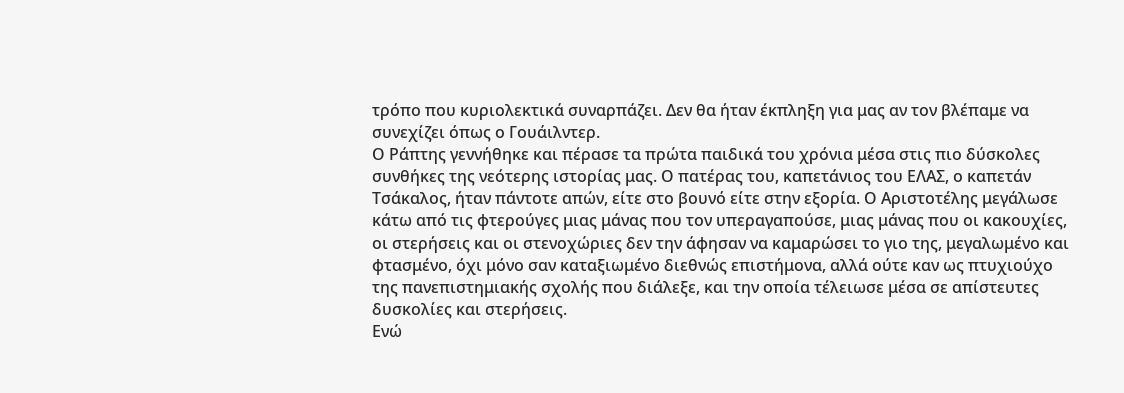τρόπο που κυριολεκτικά συναρπάζει. Δεν θα ήταν έκπληξη για μας αν τον βλέπαμε να συνεχίζει όπως ο Γουάιλντερ.
Ο Ράπτης γεννήθηκε και πέρασε τα πρώτα παιδικά του χρόνια μέσα στις πιο δύσκολες συνθήκες της νεότερης ιστορίας μας. Ο πατέρας του, καπετάνιος του ΕΛΑΣ, ο καπετάν Τσάκαλος, ήταν πάντοτε απών, είτε στο βουνό είτε στην εξορία. Ο Αριστοτέλης μεγάλωσε κάτω από τις φτερούγες μιας μάνας που τον υπεραγαπούσε, μιας μάνας που οι κακουχίες, οι στερήσεις και οι στενοχώριες δεν την άφησαν να καμαρώσει το γιο της, μεγαλωμένο και φτασμένο, όχι μόνο σαν καταξιωμένο διεθνώς επιστήμονα, αλλά ούτε καν ως πτυχιούχο της πανεπιστημιακής σχολής που διάλεξε, και την οποία τέλειωσε μέσα σε απίστευτες δυσκολίες και στερήσεις.
Ενώ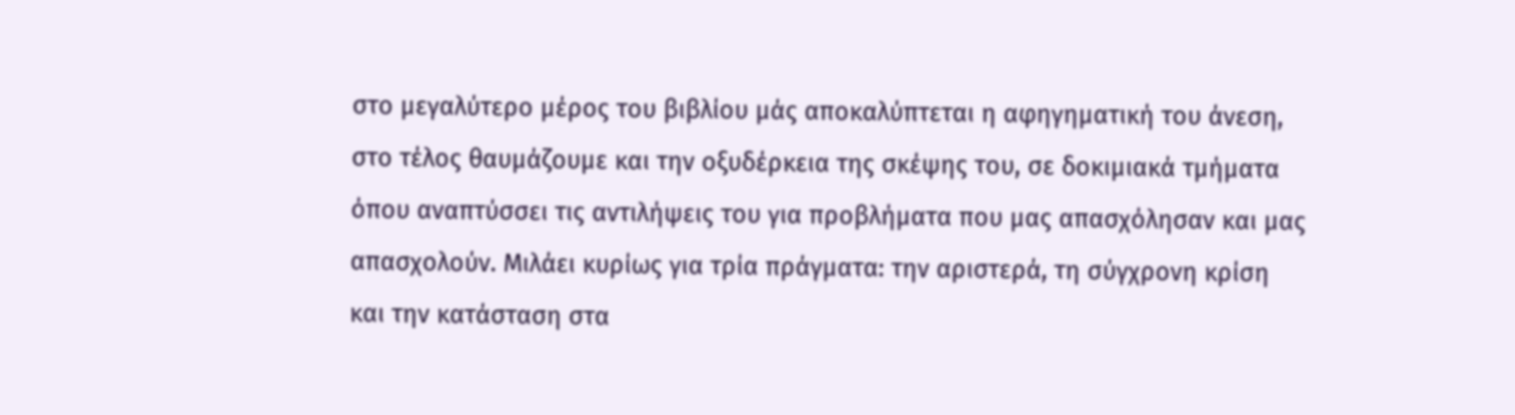στο μεγαλύτερο μέρος του βιβλίου μάς αποκαλύπτεται η αφηγηματική του άνεση, στο τέλος θαυμάζουμε και την οξυδέρκεια της σκέψης του, σε δοκιμιακά τμήματα όπου αναπτύσσει τις αντιλήψεις του για προβλήματα που μας απασχόλησαν και μας απασχολούν. Μιλάει κυρίως για τρία πράγματα: την αριστερά, τη σύγχρονη κρίση και την κατάσταση στα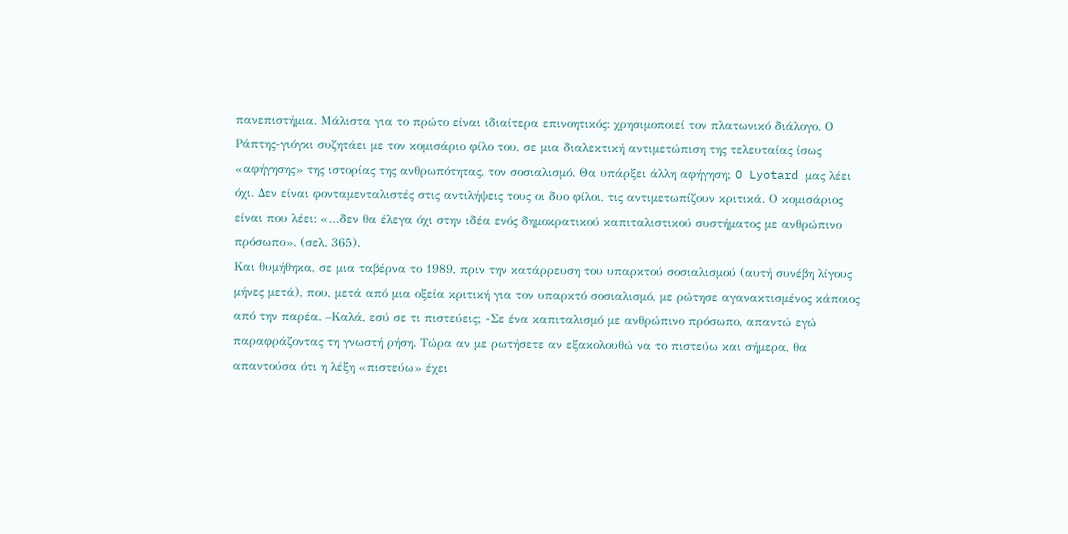πανεπιστήμια. Μάλιστα για το πρώτο είναι ιδιαίτερα επινοητικός: χρησιμοποιεί τον πλατωνικό διάλογο. Ο Ράπτης-γιόγκι συζητάει με τον κομισάριο φίλο του, σε μια διαλεκτική αντιμετώπιση της τελευταίας ίσως «αφήγησης» της ιστορίας της ανθρωπότητας, τον σοσιαλισμό. Θα υπάρξει άλλη αφήγηση; O Lyotard μας λέει όχι. Δεν είναι φονταμενταλιστές στις αντιλήψεις τους οι δυο φίλοι, τις αντιμετωπίζουν κριτικά. Ο κομισάριος είναι που λέει: «…δεν θα έλεγα όχι στην ιδέα ενός δημοκρατικού καπιταλιστικού συστήματος με ανθρώπινο πρόσωπο». (σελ. 365).
Και θυμήθηκα, σε μια ταβέρνα το 1989, πριν την κατάρρευση του υπαρκτού σοσιαλισμού (αυτή συνέβη λίγους μήνες μετά), που, μετά από μια οξεία κριτική για τον υπαρκτό σοσιαλισμό, με ρώτησε αγανακτισμένος κάποιος από την παρέα. –Καλά, εσύ σε τι πιστεύεις; -Σε ένα καπιταλισμό με ανθρώπινο πρόσωπο, απαντώ εγώ παραφράζοντας τη γνωστή ρήση. Τώρα αν με ρωτήσετε αν εξακολουθώ να το πιστεύω και σήμερα, θα απαντούσα ότι η λέξη «πιστεύω» έχει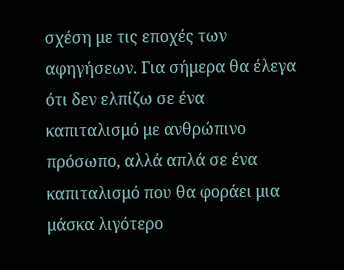σχέση με τις εποχές των αφηγήσεων. Για σήμερα θα έλεγα ότι δεν ελπίζω σε ένα καπιταλισμό με ανθρώπινο πρόσωπο, αλλά απλά σε ένα καπιταλισμό που θα φοράει μια μάσκα λιγότερο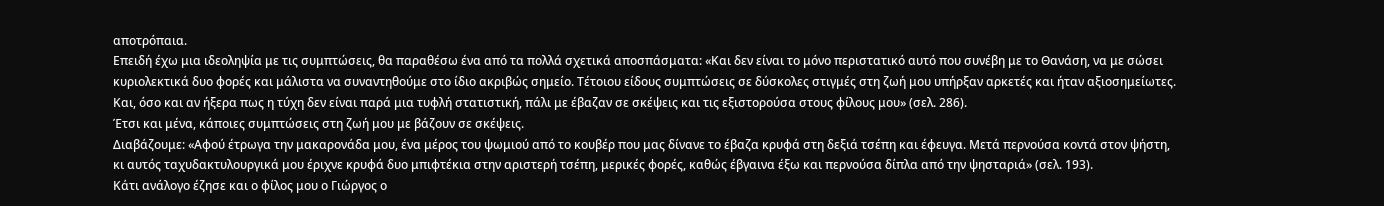αποτρόπαια.
Επειδή έχω μια ιδεοληψία με τις συμπτώσεις, θα παραθέσω ένα από τα πολλά σχετικά αποσπάσματα: «Και δεν είναι το μόνο περιστατικό αυτό που συνέβη με το Θανάση, να με σώσει κυριολεκτικά δυο φορές και μάλιστα να συναντηθούμε στο ίδιο ακριβώς σημείο. Τέτοιου είδους συμπτώσεις σε δύσκολες στιγμές στη ζωή μου υπήρξαν αρκετές και ήταν αξιοσημείωτες. Και, όσο και αν ήξερα πως η τύχη δεν είναι παρά μια τυφλή στατιστική, πάλι με έβαζαν σε σκέψεις και τις εξιστορούσα στους φίλους μου» (σελ. 286).
Έτσι και μένα, κάποιες συμπτώσεις στη ζωή μου με βάζουν σε σκέψεις.
Διαβάζουμε: «Αφού έτρωγα την μακαρονάδα μου, ένα μέρος του ψωμιού από το κουβέρ που μας δίνανε το έβαζα κρυφά στη δεξιά τσέπη και έφευγα. Μετά περνούσα κοντά στον ψήστη, κι αυτός ταχυδακτυλουργικά μου έριχνε κρυφά δυο μπιφτέκια στην αριστερή τσέπη, μερικές φορές, καθώς έβγαινα έξω και περνούσα δίπλα από την ψησταριά» (σελ. 193).
Κάτι ανάλογο έζησε και ο φίλος μου ο Γιώργος ο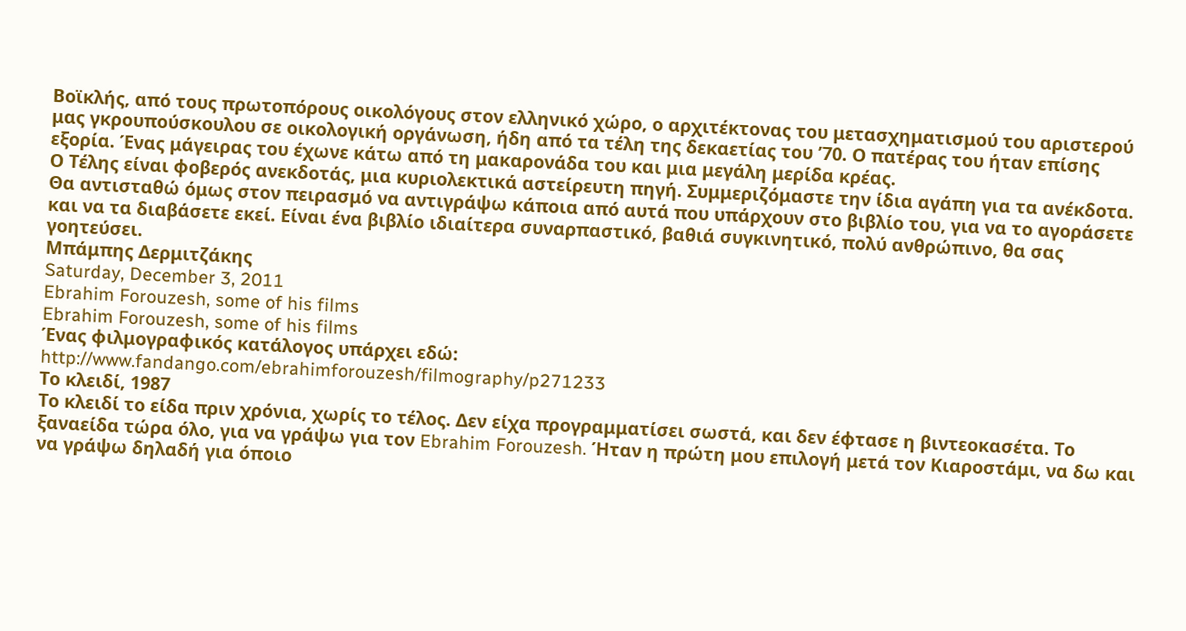Βοϊκλής, από τους πρωτοπόρους οικολόγους στον ελληνικό χώρο, ο αρχιτέκτονας του μετασχηματισμού του αριστερού μας γκρουπούσκουλου σε οικολογική οργάνωση, ήδη από τα τέλη της δεκαετίας του ’70. Ο πατέρας του ήταν επίσης εξορία. Ένας μάγειρας του έχωνε κάτω από τη μακαρονάδα του και μια μεγάλη μερίδα κρέας.
Ο Τέλης είναι φοβερός ανεκδοτάς, μια κυριολεκτικά αστείρευτη πηγή. Συμμεριζόμαστε την ίδια αγάπη για τα ανέκδοτα. Θα αντισταθώ όμως στον πειρασμό να αντιγράψω κάποια από αυτά που υπάρχουν στο βιβλίο του, για να το αγοράσετε και να τα διαβάσετε εκεί. Είναι ένα βιβλίο ιδιαίτερα συναρπαστικό, βαθιά συγκινητικό, πολύ ανθρώπινο, θα σας γοητεύσει.
Μπάμπης Δερμιτζάκης
Saturday, December 3, 2011
Ebrahim Forouzesh, some of his films
Ebrahim Forouzesh, some of his films
Ένας φιλμογραφικός κατάλογος υπάρχει εδώ:
http://www.fandango.com/ebrahimforouzesh/filmography/p271233
Το κλειδί, 1987
Το κλειδί το είδα πριν χρόνια, χωρίς το τέλος. Δεν είχα προγραμματίσει σωστά, και δεν έφτασε η βιντεοκασέτα. Το ξαναείδα τώρα όλο, για να γράψω για τον Ebrahim Forouzesh. Ήταν η πρώτη μου επιλογή μετά τον Κιαροστάμι, να δω και να γράψω δηλαδή για όποιο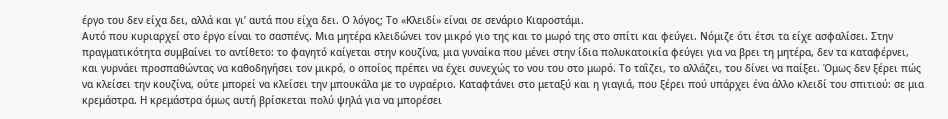έργο του δεν είχα δει, αλλά και γι’ αυτά που είχα δει. Ο λόγος; Το «Κλειδί» είναι σε σενάριο Κιαροστάμι.
Αυτό που κυριαρχεί στο έργο είναι το σασπένς. Μια μητέρα κλειδώνει τον μικρό γιο της και το μωρό της στο σπίτι και φεύγει. Νόμιζε ότι έτσι τα είχε ασφαλίσει. Στην πραγματικότητα συμβαίνει το αντίθετο: το φαγητό καίγεται στην κουζίνα, μια γυναίκα που μένει στην ίδια πολυκατοικία φεύγει για να βρει τη μητέρα, δεν τα καταφέρνει, και γυρνάει προσπαθώντας να καθοδηγήσει τον μικρό, ο οποίος πρέπει να έχει συνεχώς το νου του στο μωρό. Το ταῒζει, το αλλάζει, του δίνει να παίξει. Όμως δεν ξέρει πώς να κλείσει την κουζίνα, ούτε μπορεί να κλείσει την μπουκάλα με το υγραέριο. Καταφτάνει στο μεταξύ και η γιαγιά, που ξέρει πού υπάρχει ένα άλλο κλειδί του σπιτιού: σε μια κρεμάστρα. Η κρεμάστρα όμως αυτή βρίσκεται πολύ ψηλά για να μπορέσει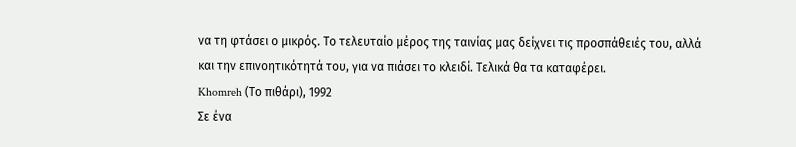να τη φτάσει ο μικρός. Το τελευταίο μέρος της ταινίας μας δείχνει τις προσπάθειές του, αλλά και την επινοητικότητά του, για να πιάσει το κλειδί. Τελικά θα τα καταφέρει.
Khomreh (Το πιθάρι), 1992
Σε ένα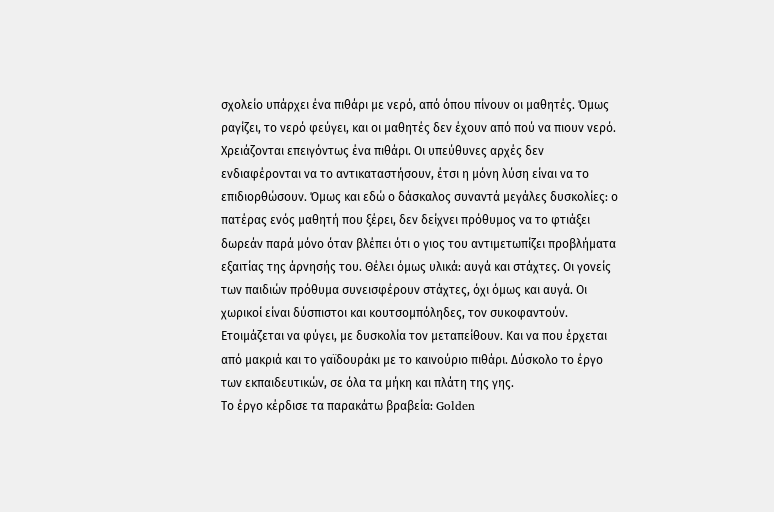σχολείο υπάρχει ένα πιθάρι με νερό, από όπου πίνουν οι μαθητές. Όμως ραγίζει, το νερό φεύγει, και οι μαθητές δεν έχουν από πού να πιουν νερό. Χρειάζονται επειγόντως ένα πιθάρι. Οι υπεύθυνες αρχές δεν ενδιαφέρονται να το αντικαταστήσουν, έτσι η μόνη λύση είναι να το επιδιορθώσουν. Όμως και εδώ ο δάσκαλος συναντά μεγάλες δυσκολίες: ο πατέρας ενός μαθητή που ξέρει, δεν δείχνει πρόθυμος να το φτιάξει δωρεάν παρά μόνο όταν βλέπει ότι ο γιος του αντιμετωπίζει προβλήματα εξαιτίας της άρνησής του. Θέλει όμως υλικά: αυγά και στάχτες. Οι γονείς των παιδιών πρόθυμα συνεισφέρουν στάχτες, όχι όμως και αυγά. Οι χωρικοί είναι δύσπιστοι και κουτσομπόληδες, τον συκοφαντούν. Ετοιμάζεται να φύγει, με δυσκολία τον μεταπείθουν. Και να που έρχεται από μακριά και το γαϊδουράκι με το καινούριο πιθάρι. Δύσκολο το έργο των εκπαιδευτικών, σε όλα τα μήκη και πλάτη της γης.
Το έργο κέρδισε τα παρακάτω βραβεία: Golden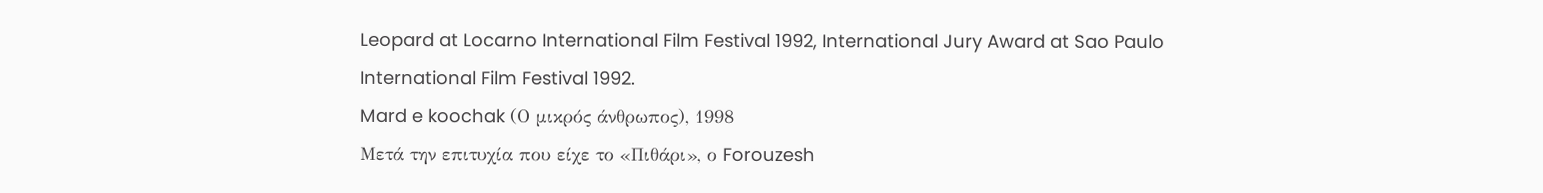Leopard at Locarno International Film Festival 1992, International Jury Award at Sao Paulo International Film Festival 1992.
Mard e koochak (Ο μικρός άνθρωπος), 1998
Μετά την επιτυχία που είχε το «Πιθάρι», ο Forouzesh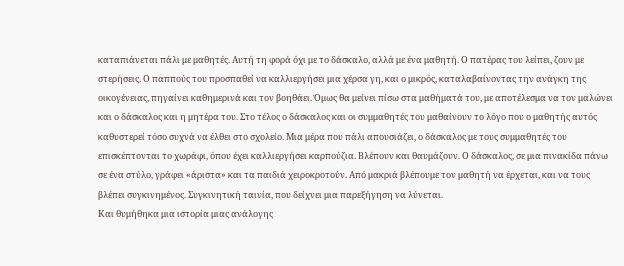καταπιάνεται πάλι με μαθητές. Αυτή τη φορά όχι με το δάσκαλο, αλλά με ένα μαθητή. Ο πατέρας του λείπει, ζουν με στερήσεις. Ο παππούς του προσπαθεί να καλλιεργήσει μια χέρσα γη, και ο μικρός, καταλαβαίνοντας την ανάγκη της οικογένειας, πηγαίνει καθημερινά και τον βοηθάει. Όμως θα μείνει πίσω στα μαθήματά του, με αποτέλεσμα να τον μαλώνει και ο δάσκαλος και η μητέρα του. Στο τέλος ο δάσκαλος και οι συμμαθητές του μαθαίνουν το λόγο που ο μαθητής αυτός καθυστερεί τόσο συχνά να έλθει στο σχολείο. Μια μέρα που πάλι απουσιάζει, ο δάσκαλος με τους συμμαθητές του επισκέπτονται το χωράφι, όπου έχει καλλιεργήσει καρπούζια. Βλέπουν και θαυμάζουν. Ο δάσκαλος, σε μια πινακίδα πάνω σε ένα στύλο, γράφει «άριστα» και τα παιδιά χειροκροτούν. Από μακριά βλέπουμε τον μαθητή να έρχεται, και να τους βλέπει συγκινημένος. Συγκινητική ταινία, που δείχνει μια παρεξήγηση να λύνεται.
Και θυμήθηκα μια ιστορία μιας ανάλογης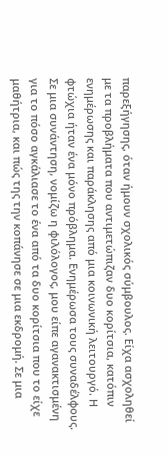παρεξήγησης, όταν ήμουν σχολικός σύμβουλος. Είχα ασχοληθεί με τα προβλήματα που αντιμετώπιζαν δυο κορίτσια, κατόπιν ενημέρωσης και παράκλησης από μια κοινωνική λειτουργό. Η φτώχια ήταν ένα μόνο πρόβλημα. Ενημέρωσα τους συναδέλφους. Σε μια συνάντηση, νομίζω η φιλόλογος, μου είπε αγανακτισμένη για το πόσο αγκάλιασε το ένα από τα δυο κορίτσια που το είχε μαθήτρια, και πώς της την κοπάνησε σε μια εκδρομή. Σε μια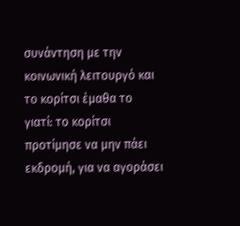συνάντηση με την κοινωνική λειτουργό και το κορίτσι έμαθα το γιατί: το κορίτσι προτίμησε να μην πάει εκδρομή, για να αγοράσει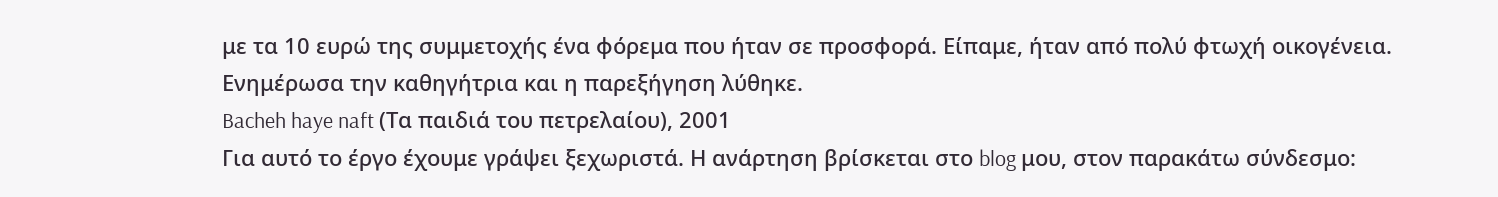με τα 10 ευρώ της συμμετοχής ένα φόρεμα που ήταν σε προσφορά. Είπαμε, ήταν από πολύ φτωχή οικογένεια. Ενημέρωσα την καθηγήτρια και η παρεξήγηση λύθηκε.
Bacheh haye naft (Τα παιδιά του πετρελαίου), 2001
Για αυτό το έργο έχουμε γράψει ξεχωριστά. Η ανάρτηση βρίσκεται στο blog μου, στον παρακάτω σύνδεσμο: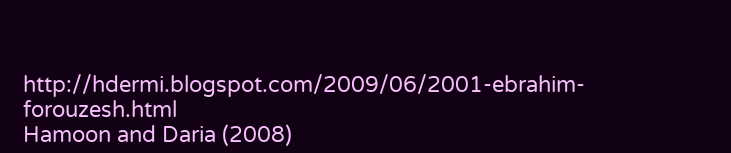http://hdermi.blogspot.com/2009/06/2001-ebrahim-forouzesh.html
Hamoon and Daria (2008)